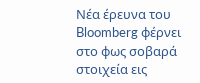Νέα έρευνα του Bloomberg φέρνει στο φως σοβαρά στοιχεία εις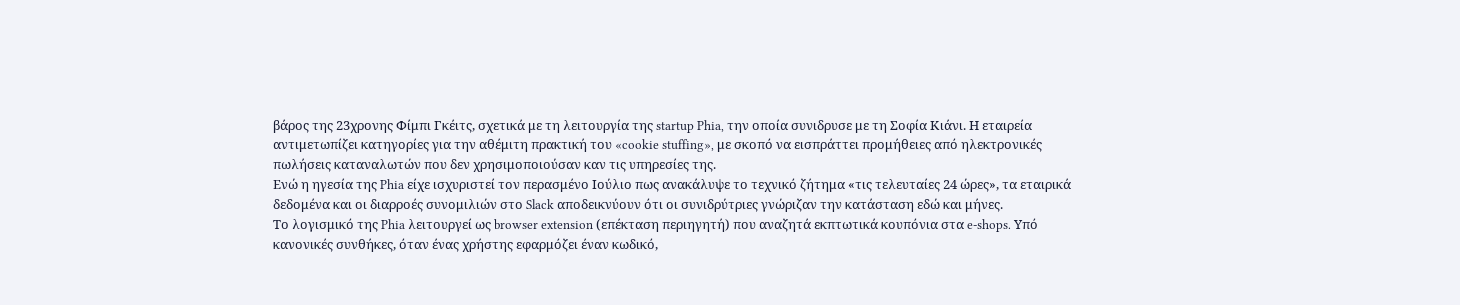βάρος της 23χρονης Φίμπι Γκέιτς, σχετικά με τη λειτουργία της startup Phia, την οποία συνιδρυσε με τη Σοφία Κιάνι. Η εταιρεία αντιμετωπίζει κατηγορίες για την αθέμιτη πρακτική του «cookie stuffing», με σκοπό να εισπράττει προμήθειες από ηλεκτρονικές πωλήσεις καταναλωτών που δεν χρησιμοποιούσαν καν τις υπηρεσίες της.
Ενώ η ηγεσία της Phia είχε ισχυριστεί τον περασμένο Ιούλιο πως ανακάλυψε το τεχνικό ζήτημα «τις τελευταίες 24 ώρες», τα εταιρικά δεδομένα και οι διαρροές συνομιλιών στο Slack αποδεικνύουν ότι οι συνιδρύτριες γνώριζαν την κατάσταση εδώ και μήνες.
Το λογισμικό της Phia λειτουργεί ως browser extension (επέκταση περιηγητή) που αναζητά εκπτωτικά κουπόνια στα e-shops. Υπό κανονικές συνθήκες, όταν ένας χρήστης εφαρμόζει έναν κωδικό,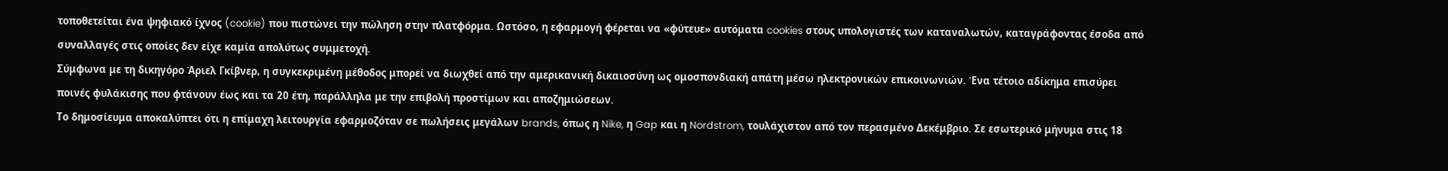τοποθετείται ένα ψηφιακό ίχνος (cookie) που πιστώνει την πώληση στην πλατφόρμα. Ωστόσο, η εφαρμογή φέρεται να «φύτευε» αυτόματα cookies στους υπολογιστές των καταναλωτών, καταγράφοντας έσοδα από συναλλαγές στις οποίες δεν είχε καμία απολύτως συμμετοχή.
Σύμφωνα με τη δικηγόρο Άριελ Γκίβνερ, η συγκεκριμένη μέθοδος μπορεί να διωχθεί από την αμερικανική δικαιοσύνη ως ομοσπονδιακή απάτη μέσω ηλεκτρονικών επικοινωνιών. Ένα τέτοιο αδίκημα επισύρει ποινές φυλάκισης που φτάνουν έως και τα 20 έτη, παράλληλα με την επιβολή προστίμων και αποζημιώσεων.
Το δημοσίευμα αποκαλύπτει ότι η επίμαχη λειτουργία εφαρμοζόταν σε πωλήσεις μεγάλων brands, όπως η Nike, η Gap και η Nordstrom, τουλάχιστον από τον περασμένο Δεκέμβριο. Σε εσωτερικό μήνυμα στις 18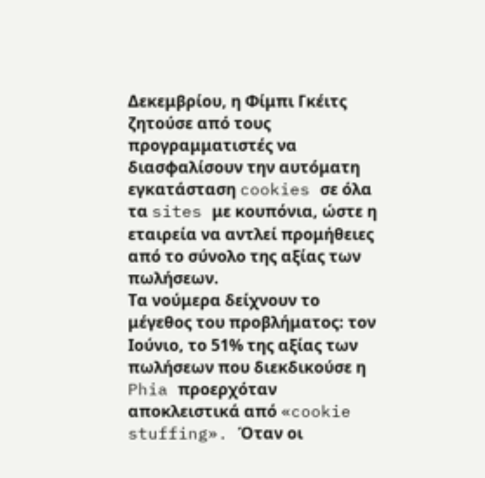Δεκεμβρίου, η Φίμπι Γκέιτς ζητούσε από τους προγραμματιστές να διασφαλίσουν την αυτόματη εγκατάσταση cookies σε όλα τα sites με κουπόνια, ώστε η εταιρεία να αντλεί προμήθειες από το σύνολο της αξίας των πωλήσεων.
Τα νούμερα δείχνουν το μέγεθος του προβλήματος: τον Ιούνιο, το 51% της αξίας των πωλήσεων που διεκδικούσε η Phia προερχόταν αποκλειστικά από «cookie stuffing». Όταν οι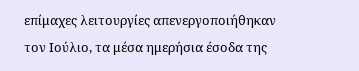επίμαχες λειτουργίες απενεργοποιήθηκαν τον Ιούλιο, τα μέσα ημερήσια έσοδα της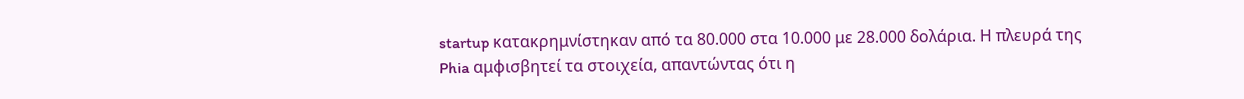startup κατακρημνίστηκαν από τα 80.000 στα 10.000 με 28.000 δολάρια. Η πλευρά της Phia αμφισβητεί τα στοιχεία, απαντώντας ότι η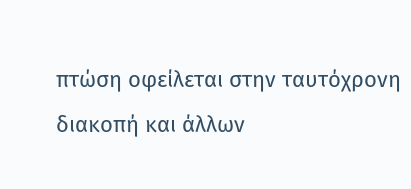πτώση οφείλεται στην ταυτόχρονη διακοπή και άλλων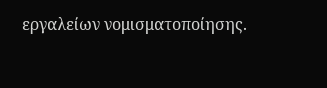εργαλείων νομισματοποίησης.